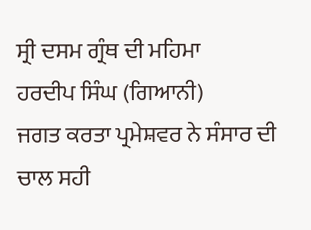ਸ੍ਰੀ ਦਸਮ ਗ੍ਰੰਥ ਦੀ ਮਹਿਮਾ
ਹਰਦੀਪ ਸਿੰਘ (ਗਿਆਨੀ)
ਜਗਤ ਕਰਤਾ ਪ੍ਰਮੇਸ਼ਵਰ ਨੇ ਸੰਸਾਰ ਦੀ ਚਾਲ ਸਹੀ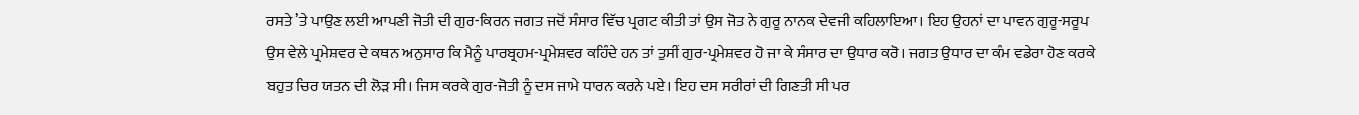ਰਸਤੇ ’ਤੇ ਪਾਉਣ ਲਈ ਆਪਣੀ ਜੋਤੀ ਦੀ ਗੁਰ-ਕਿਰਨ ਜਗਤ ਜਦੋਂ ਸੰਸਾਰ ਵਿੱਚ ਪ੍ਰਗਟ ਕੀਤੀ ਤਾਂ ਉਸ ਜੋਤ ਨੇ ਗੁਰੂ ਨਾਨਕ ਦੇਵਜੀ ਕਹਿਲਾਇਆ। ਇਹ ਉਹਨਾਂ ਦਾ ਪਾਵਨ ਗੁਰੂ-ਸਰੂਪ ਉਸ ਵੇਲੇ ਪ੍ਰਮੇਸ਼ਵਰ ਦੇ ਕਥਨ ਅਨੁਸਾਰ ਕਿ ਮੈਨੂੰ ਪਾਰਬ੍ਰਹਮ-ਪ੍ਰਮੇਸ਼ਵਰ ਕਹਿੰਦੇ ਹਨ ਤਾਂ ਤੁਸੀਂ ਗੁਰ-ਪ੍ਰਮੇਸ਼ਵਰ ਹੋ ਜਾ ਕੇ ਸੰਸਾਰ ਦਾ ਉਧਾਰ ਕਰੋ। ਜਗਤ ਉਧਾਰ ਦਾ ਕੰਮ ਵਡੇਰਾ ਹੋਣ ਕਰਕੇ ਬਹੁਤ ਚਿਰ ਯਤਨ ਦੀ ਲੋੜ ਸੀ। ਜਿਸ ਕਰਕੇ ਗੁਰ-ਜੋਤੀ ਨੂੰ ਦਸ ਜਾਮੇ ਧਾਰਨ ਕਰਨੇ ਪਏ। ਇਹ ਦਸ ਸਰੀਰਾਂ ਦੀ ਗਿਣਤੀ ਸੀ ਪਰ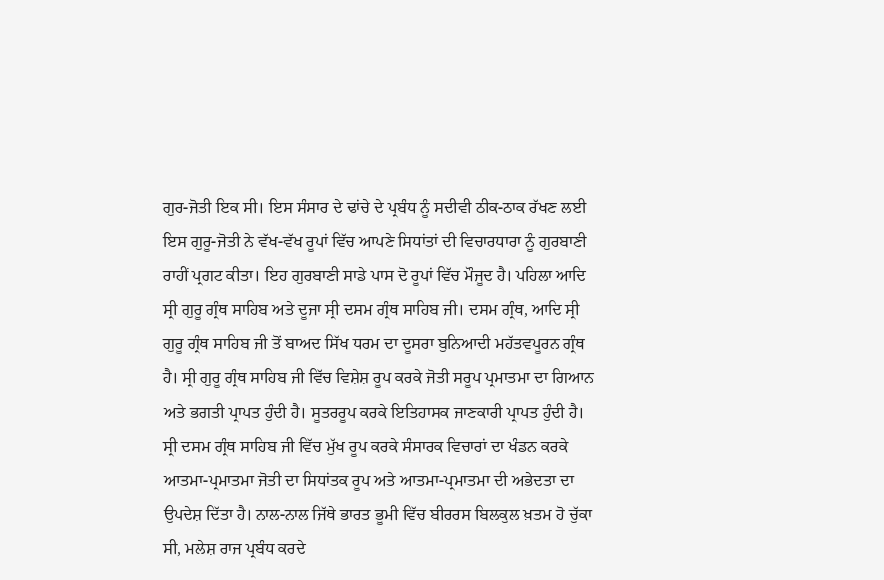ਗੁਰ-ਜੋਤੀ ਇਕ ਸੀ। ਇਸ ਸੰਸਾਰ ਦੇ ਢਾਂਚੇ ਦੇ ਪ੍ਰਬੰਧ ਨੂੰ ਸਦੀਵੀ ਠੀਕ-ਠਾਕ ਰੱਖਣ ਲਈ ਇਸ ਗੁਰੂ-ਜੋਤੀ ਨੇ ਵੱਖ-ਵੱਖ ਰੂਪਾਂ ਵਿੱਚ ਆਪਣੇ ਸਿਧਾਂਤਾਂ ਦੀ ਵਿਚਾਰਧਾਰਾ ਨੂੰ ਗੁਰਬਾਣੀ ਰਾਹੀਂ ਪ੍ਰਗਟ ਕੀਤਾ। ਇਹ ਗੁਰਬਾਣੀ ਸਾਡੇ ਪਾਸ ਦੋ ਰੂਪਾਂ ਵਿੱਚ ਮੌਜੂਦ ਹੈ। ਪਹਿਲਾ ਆਦਿ ਸ੍ਰੀ ਗੁਰੂ ਗ੍ਰੰਥ ਸਾਹਿਬ ਅਤੇ ਦੂਜਾ ਸ੍ਰੀ ਦਸਮ ਗ੍ਰੰਥ ਸਾਹਿਬ ਜੀ। ਦਸਮ ਗ੍ਰੰਥ, ਆਦਿ ਸ੍ਰੀ ਗੁਰੂ ਗ੍ਰੰਥ ਸਾਹਿਬ ਜੀ ਤੋਂ ਬਾਅਦ ਸਿੱਖ ਧਰਮ ਦਾ ਦੂਸਰਾ ਬੁਨਿਆਦੀ ਮਹੱਤਵਪੂਰਨ ਗ੍ਰੰਥ ਹੈ। ਸ੍ਰੀ ਗੁਰੂ ਗ੍ਰੰਥ ਸਾਹਿਬ ਜੀ ਵਿੱਚ ਵਿਸ਼ੇਸ਼ ਰੂਪ ਕਰਕੇ ਜੋਤੀ ਸਰੂਪ ਪ੍ਰਮਾਤਮਾ ਦਾ ਗਿਆਨ ਅਤੇ ਭਗਤੀ ਪ੍ਰਾਪਤ ਹੁੰਦੀ ਹੈ। ਸੂਤਰਰੂਪ ਕਰਕੇ ਇਤਿਹਾਸਕ ਜਾਣਕਾਰੀ ਪ੍ਰਾਪਤ ਹੁੰਦੀ ਹੈ।
ਸ੍ਰੀ ਦਸਮ ਗ੍ਰੰਥ ਸਾਹਿਬ ਜੀ ਵਿੱਚ ਮੁੱਖ ਰੂਪ ਕਰਕੇ ਸੰਸਾਰਕ ਵਿਚਾਰਾਂ ਦਾ ਖੰਡਨ ਕਰਕੇ ਆਤਮਾ-ਪ੍ਰਮਾਤਮਾ ਜੋਤੀ ਦਾ ਸਿਧਾਂਤਕ ਰੂਪ ਅਤੇ ਆਤਮਾ-ਪ੍ਰਮਾਤਮਾ ਦੀ ਅਭੇਦਤਾ ਦਾ ਉਪਦੇਸ਼ ਦਿੱਤਾ ਹੈ। ਨਾਲ-ਨਾਲ ਜਿੱਥੇ ਭਾਰਤ ਭੂਮੀ ਵਿੱਚ ਬੀਰਰਸ ਬਿਲਕੁਲ ਖ਼ਤਮ ਹੋ ਚੁੱਕਾ ਸੀ, ਮਲੇਸ਼ ਰਾਜ ਪ੍ਰਬੰਧ ਕਰਦੇ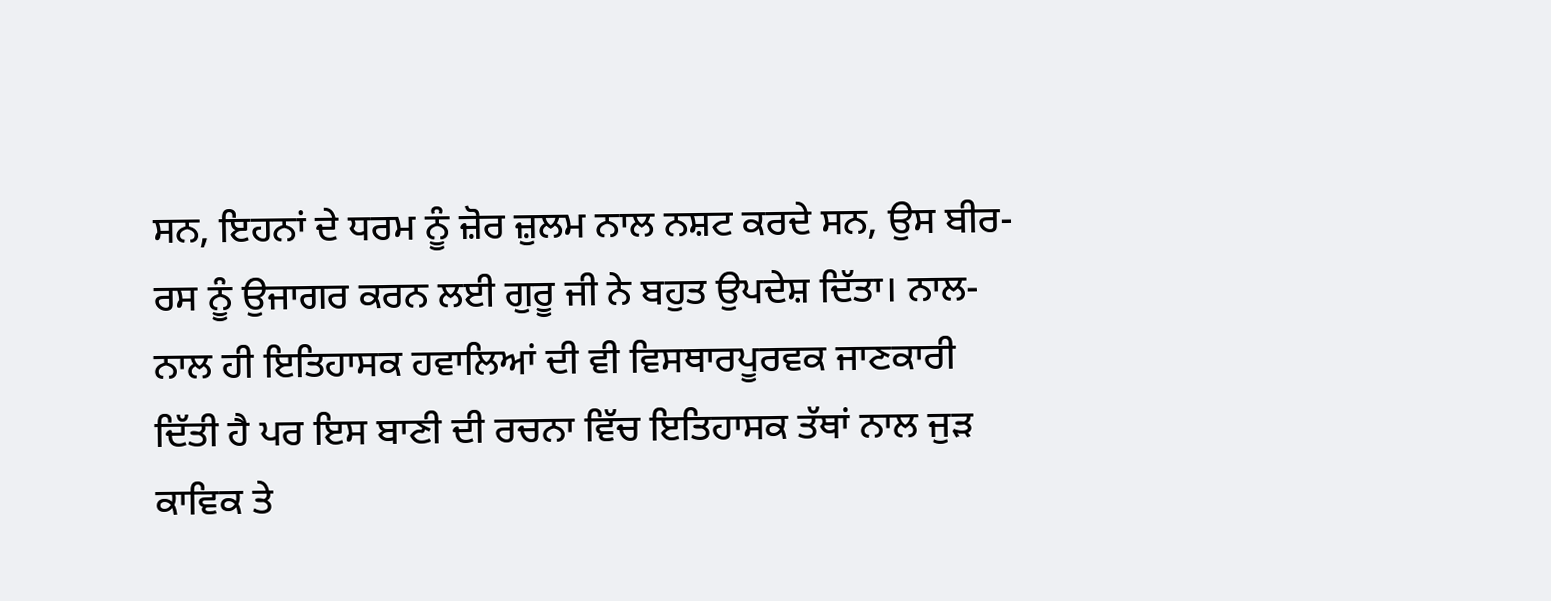ਸਨ, ਇਹਨਾਂ ਦੇ ਧਰਮ ਨੂੰ ਜ਼ੋਰ ਜ਼ੁਲਮ ਨਾਲ ਨਸ਼ਟ ਕਰਦੇ ਸਨ, ਉਸ ਬੀਰ-ਰਸ ਨੂੰ ਉਜਾਗਰ ਕਰਨ ਲਈ ਗੁਰੂ ਜੀ ਨੇ ਬਹੁਤ ਉਪਦੇਸ਼ ਦਿੱਤਾ। ਨਾਲ-ਨਾਲ ਹੀ ਇਤਿਹਾਸਕ ਹਵਾਲਿਆਂ ਦੀ ਵੀ ਵਿਸਥਾਰਪੂਰਵਕ ਜਾਣਕਾਰੀ ਦਿੱਤੀ ਹੈ ਪਰ ਇਸ ਬਾਣੀ ਦੀ ਰਚਨਾ ਵਿੱਚ ਇਤਿਹਾਸਕ ਤੱਥਾਂ ਨਾਲ ਜੁੜ ਕਾਵਿਕ ਤੇ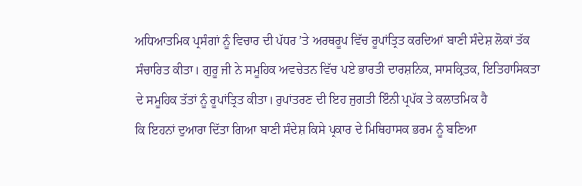ਅਧਿਆਤਮਿਕ ਪ੍ਰਸੰਗਾਂ ਨੂੰ ਵਿਚਾਰ ਦੀ ਪੱਧਰ ’ਤੇ ਅਰਥਰੂਪ ਵਿੱਚ ਰੂਪਾਂਤ੍ਰਿਤ ਕਰਦਿਆਂ ਬਾਣੀ ਸੰਦੇਸ਼ ਲੋਕਾਂ ਤੱਕ ਸੰਚਾਰਿਤ ਕੀਤਾ। ਗੁਰੂ ਜੀ ਨੇ ਸਮੂਹਿਕ ਅਵਚੇਤਨ ਵਿੱਚ ਪਏ ਭਾਰਤੀ ਦਾਰਸ਼ਨਿਕ, ਸਾਸਕ੍ਰਿਤਕ, ਇਤਿਹਾਸਿਕਤਾ ਦੇ ਸਮੂਹਿਕ ਤੱਤਾਂ ਨੂੰ ਰੂਪਾਂਤ੍ਰਿਤ ਕੀਤਾ। ਰੁਪਾਂਤਰਣ ਦੀ ਇਹ ਜੁਗਤੀ ਇੰਨੀ ਪ੍ਰਪੱਕ ਤੇ ਕਲਾਤਮਿਕ ਹੈ
ਕਿ ਇਹਨਾਂ ਦੁਆਰਾ ਦਿੱਤਾ ਗਿਆ ਬਾਣੀ ਸੰਦੇਸ਼ ਕਿਸੇ ਪ੍ਰਕਾਰ ਦੇ ਮਿਥਿਹਾਸਕ ਭਰਮ ਨੂੰ ਬਣਿਆ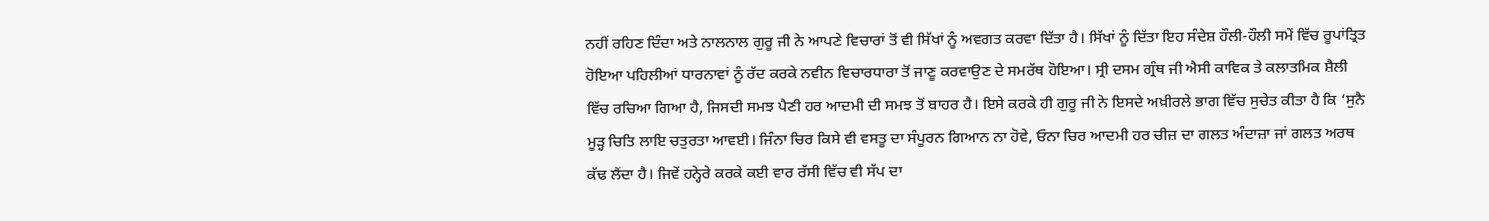ਨਹੀਂ ਰਹਿਣ ਦਿੰਦਾ ਅਤੇ ਨਾਲਨਾਲ ਗੁਰੂ ਜੀ ਨੇ ਆਪਣੇ ਵਿਚਾਰਾਂ ਤੋਂ ਵੀ ਸਿੱਖਾਂ ਨੂੰ ਅਵਗਤ ਕਰਵਾ ਦਿੱਤਾ ਹੈ। ਸਿੱਖਾਂ ਨੂੰ ਦਿੱਤਾ ਇਹ ਸੰਦੇਸ਼ ਹੌਲੀ-ਹੌਲੀ ਸਮੇਂ ਵਿੱਚ ਰੂਪਾਂਤ੍ਰਿਤ ਹੋਇਆ ਪਹਿਲੀਆਂ ਧਾਰਨਾਵਾਂ ਨੂੰ ਰੱਦ ਕਰਕੇ ਨਵੀਨ ਵਿਚਾਰਧਾਰਾ ਤੋਂ ਜਾਣੂ ਕਰਵਾਉਣ ਦੇ ਸਮਰੱਥ ਹੋਇਆ। ਸ੍ਰੀ ਦਸਮ ਗ੍ਰੰਥ ਜੀ ਐਸੀ ਕਾਵਿਕ ਤੇ ਕਲਾਤਮਿਕ ਸ਼ੈਲੀ ਵਿੱਚ ਰਚਿਆ ਗਿਆ ਹੈ, ਜਿਸਦੀ ਸਮਝ ਪੈਣੀ ਹਰ ਆਦਮੀ ਦੀ ਸਮਝ ਤੋਂ ਬਾਹਰ ਹੈ। ਇਸੇ ਕਰਕੇ ਹੀ ਗੁਰੂ ਜੀ ਨੇ ਇਸਦੇ ਅਖ਼ੀਰਲੇ ਭਾਗ ਵਿੱਚ ਸੁਚੇਤ ਕੀਤਾ ਹੈ ਕਿ ‘ਸੁਨੈ ਮੂੜ੍ਹ ਚਿਤਿ ਲਾਇ ਚਤੁਰਤਾ ਆਵਈ। ਜਿੰਨਾ ਚਿਰ ਕਿਸੇ ਵੀ ਵਸਤੂ ਦਾ ਸੰਪੂਰਨ ਗਿਆਨ ਨਾ ਹੋਵੇ, ਓਨਾ ਚਿਰ ਆਦਮੀ ਹਰ ਚੀਜ਼ ਦਾ ਗਲਤ ਅੰਦਾਜ਼ਾ ਜਾਂ ਗਲਤ ਅਰਥ ਕੱਢ ਲੈਂਦਾ ਹੈ। ਜਿਵੇਂ ਹਨ੍ਹੇਰੇ ਕਰਕੇ ਕਈ ਵਾਰ ਰੱਸੀ ਵਿੱਚ ਵੀ ਸੱਪ ਦਾ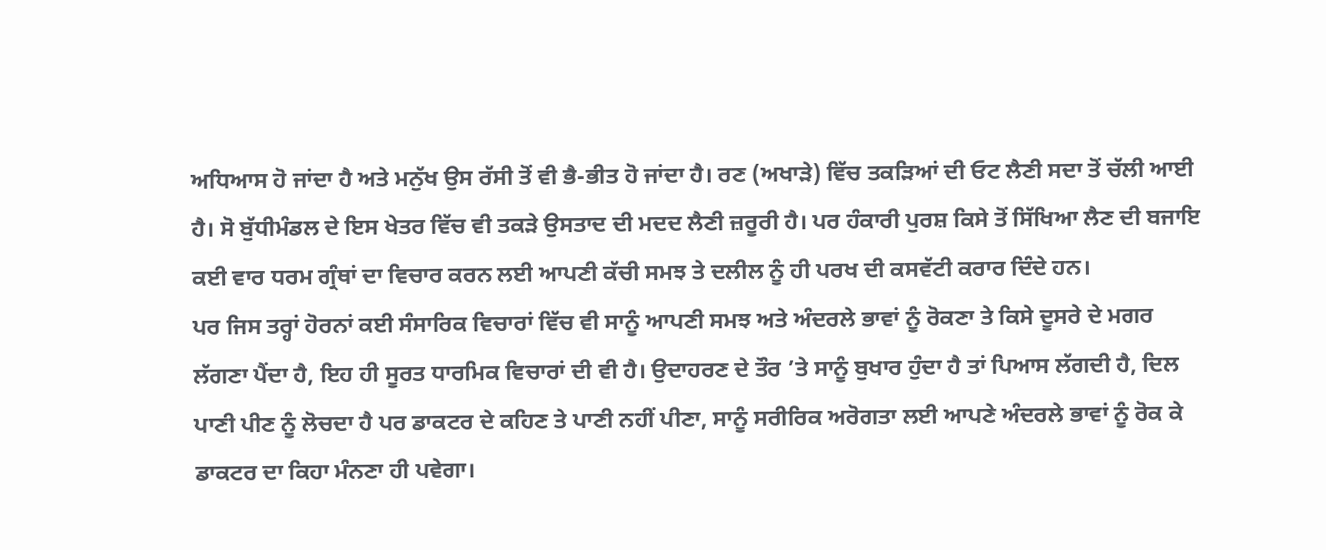ਅਧਿਆਸ ਹੋ ਜਾਂਦਾ ਹੈ ਅਤੇ ਮਨੁੱਖ ਉਸ ਰੱਸੀ ਤੋਂ ਵੀ ਭੈ-ਭੀਤ ਹੋ ਜਾਂਦਾ ਹੈ। ਰਣ (ਅਖਾੜੇ) ਵਿੱਚ ਤਕੜਿਆਂ ਦੀ ਓਟ ਲੈਣੀ ਸਦਾ ਤੋਂ ਚੱਲੀ ਆਈ ਹੈ। ਸੋ ਬੁੱਧੀਮੰਡਲ ਦੇ ਇਸ ਖੇਤਰ ਵਿੱਚ ਵੀ ਤਕੜੇ ਉਸਤਾਦ ਦੀ ਮਦਦ ਲੈਣੀ ਜ਼ਰੂਰੀ ਹੈ। ਪਰ ਹੰਕਾਰੀ ਪੁਰਸ਼ ਕਿਸੇ ਤੋਂ ਸਿੱਖਿਆ ਲੈਣ ਦੀ ਬਜਾਇ ਕਈ ਵਾਰ ਧਰਮ ਗ੍ਰੰਥਾਂ ਦਾ ਵਿਚਾਰ ਕਰਨ ਲਈ ਆਪਣੀ ਕੱਚੀ ਸਮਝ ਤੇ ਦਲੀਲ ਨੂੰ ਹੀ ਪਰਖ ਦੀ ਕਸਵੱਟੀ ਕਰਾਰ ਦਿੰਦੇ ਹਨ।
ਪਰ ਜਿਸ ਤਰ੍ਹਾਂ ਹੋਰਨਾਂ ਕਈ ਸੰਸਾਰਿਕ ਵਿਚਾਰਾਂ ਵਿੱਚ ਵੀ ਸਾਨੂੰ ਆਪਣੀ ਸਮਝ ਅਤੇ ਅੰਦਰਲੇ ਭਾਵਾਂ ਨੂੰ ਰੋਕਣਾ ਤੇ ਕਿਸੇ ਦੂਸਰੇ ਦੇ ਮਗਰ ਲੱਗਣਾ ਪੈਂਦਾ ਹੈ, ਇਹ ਹੀ ਸੂਰਤ ਧਾਰਮਿਕ ਵਿਚਾਰਾਂ ਦੀ ਵੀ ਹੈ। ਉਦਾਹਰਣ ਦੇ ਤੌਰ ’ਤੇ ਸਾਨੂੰ ਬੁਖਾਰ ਹੁੰਦਾ ਹੈ ਤਾਂ ਪਿਆਸ ਲੱਗਦੀ ਹੈ, ਦਿਲ ਪਾਣੀ ਪੀਣ ਨੂੰ ਲੋਚਦਾ ਹੈ ਪਰ ਡਾਕਟਰ ਦੇ ਕਹਿਣ ਤੇ ਪਾਣੀ ਨਹੀਂ ਪੀਣਾ, ਸਾਨੂੰ ਸਰੀਰਿਕ ਅਰੋਗਤਾ ਲਈ ਆਪਣੇ ਅੰਦਰਲੇ ਭਾਵਾਂ ਨੂੰ ਰੋਕ ਕੇ ਡਾਕਟਰ ਦਾ ਕਿਹਾ ਮੰਨਣਾ ਹੀ ਪਵੇਗਾ।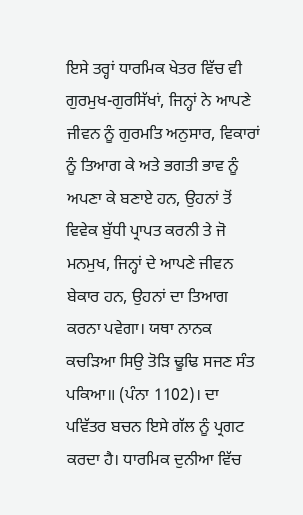ਇਸੇ ਤਰ੍ਹਾਂ ਧਾਰਮਿਕ ਖੇਤਰ ਵਿੱਚ ਵੀ ਗੁਰਮੁਖ-ਗੁਰਸਿੱਖਾਂ, ਜਿਨ੍ਹਾਂ ਨੇ ਆਪਣੇ ਜੀਵਨ ਨੂੰ ਗੁਰਮਤਿ ਅਨੁਸਾਰ, ਵਿਕਾਰਾਂ ਨੂੰ ਤਿਆਗ ਕੇ ਅਤੇ ਭਗਤੀ ਭਾਵ ਨੂੰ ਅਪਣਾ ਕੇ ਬਣਾਏ ਹਨ, ਉਹਨਾਂ ਤੋਂ ਵਿਵੇਕ ਬੁੱਧੀ ਪ੍ਰਾਪਤ ਕਰਨੀ ਤੇ ਜੋ ਮਨਮੁਖ, ਜਿਨ੍ਹਾਂ ਦੇ ਆਪਣੇ ਜੀਵਨ ਬੇਕਾਰ ਹਨ, ਉਹਨਾਂ ਦਾ ਤਿਆਗ ਕਰਨਾ ਪਵੇਗਾ। ਯਥਾ ਨਾਨਕ ਕਚੜਿਆ ਸਿਉ ਤੋੜਿ ਢੂਢਿ ਸਜਣ ਸੰਤ ਪਕਿਆ॥ (ਪੰਨਾ 1102)। ਦਾ ਪਵਿੱਤਰ ਬਚਨ ਇਸੇ ਗੱਲ ਨੂੰ ਪ੍ਰਗਟ ਕਰਦਾ ਹੈ। ਧਾਰਮਿਕ ਦੁਨੀਆ ਵਿੱਚ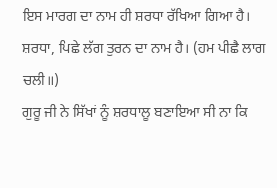ਇਸ ਮਾਰਗ ਦਾ ਨਾਮ ਹੀ ਸ਼ਰਧਾ ਰੱਖਿਆ ਗਿਆ ਹੈ। ਸ਼ਰਧਾ, ਪਿਛੇ ਲੱਗ ਤੁਰਨ ਦਾ ਨਾਮ ਹੈ। (ਹਮ ਪੀਛੈ ਲਾਗ ਚਲੀ॥)
ਗੁਰੂ ਜੀ ਨੇ ਸਿੱਖਾਂ ਨੂੰ ਸ਼ਰਧਾਲੂ ਬਣਾਇਆ ਸੀ ਨਾ ਕਿ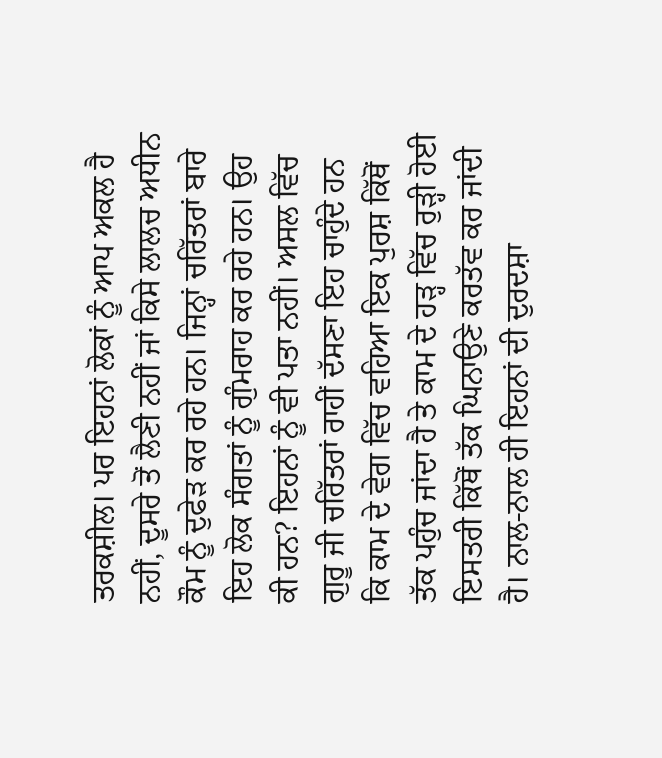ਤਰਕਸ਼ੀਲ। ਪਰ ਇਹਨਾਂ ਲੋਕਾਂ ਨੂੰ ਆਪ ਅਕਲ ਹੈ ਨਹੀਂ, ਦੂਸਰੇ ਤੋਂ ਲੈਣੀ ਨਹੀਂ ਜਾਂ ਕਿਸੇ ਲਾਲਚ ਅਧੀਨ ਕੌਮ ਨੂੰ ਦੁਫੇੜ ਕਰ ਰਹੇ ਹਨ। ਜਿਨ੍ਹਾਂ ਚਰਿੱਤਰਾਂ ਬਾਰੇ ਇਹ ਲੋਕ ਸੰਗਤਾਂ ਨੂੰ ਗੁੰਮਰਾਹ ਕਰ ਰਹੇ ਹਨ। ਉਹ ਕੀ ਹਨ? ਇਹਨਾਂ ਨੂੰ ਵੀ ਪਤਾ ਨਹੀਂ। ਅਸਲ ਵਿੱਚ ਗੁਰੂ ਜੀ ਚਰਿੱਤਰਾਂ ਰਾਹੀਂ ਦੱਸਣਾ ਇਹ ਚਾਹੁੰਦੇ ਹਨ ਕਿ ਕਾਮ ਦੇ ਵੇਗ ਵਿੱਚ ਵਹਿਆ ਇਕ ਪੁਰਸ਼ ਕਿੱਥੋਂ ਤੱਕ ਪਹੁੰਚ ਜਾਂਦਾ ਹੈ ਤੇ ਕਾਮ ਦੇ ਹੜ੍ਹ ਵਿੱਚ ਰੁੜ੍ਹੀ ਹੋਈ ਇਸਤਰੀ ਕਿੱਥੋਂ ਤੱਕ ਘਿਨਾਉਣੇ ਕਰਤੱਵ ਕਰ ਜਾਂਦੀ ਹੈ। ਨਾਲ-ਨਾਲ ਹੀ ਇਹਨਾਂ ਦੀ ਦੁਰਦਸ਼ਾ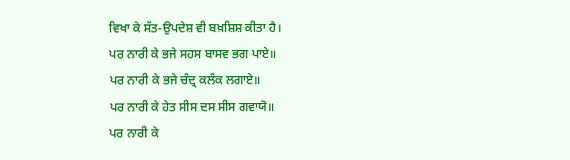ਵਿਖਾ ਕੇ ਸੱਤ-ਉਪਦੇਸ਼ ਵੀ ਬਖ਼ਸ਼ਿਸ਼ ਕੀਤਾ ਹੈ।
ਪਰ ਨਾਰੀ ਕੇ ਭਜੇ ਸਹਸ ਬਾਸਵ ਭਗ ਪਾਏ॥
ਪਰ ਨਾਰੀ ਕੇ ਭਜੇ ਚੰਦ੍ਰ ਕਲੰਕ ਲਗਾਏ॥
ਪਰ ਨਾਰੀ ਕੇ ਹੇਤ ਸੀਸ ਦਸ ਸੀਸ ਗਵਾਯੋ॥
ਪਰ ਨਾਰੀ ਕੇ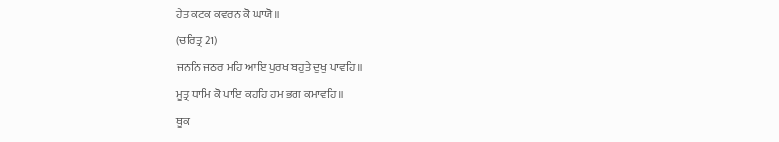ਹੇਤ ਕਟਕ ਕਵਰਨ ਕੋ ਘਾਯੋ॥
(ਚਰਿਤ੍ਰ 21)
ਜਨਨਿ ਜਠਰ ਮਹਿ ਆਇ ਪੁਰਖ ਬਹੁਤੇ ਦੁਖੁ ਪਾਵਹਿ॥
ਮੂਤ੍ਰ ਧਾਮਿ ਕੋ ਪਾਇ ਕਹਹਿ ਹਮ ਭਗ ਕਮਾਵਹਿ॥
ਥੂਕ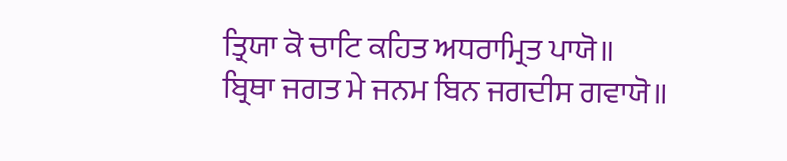ਤ੍ਰਿਯਾ ਕੋ ਚਾਟਿ ਕਹਿਤ ਅਧਰਾਮ੍ਰਿਤ ਪਾਯੋ॥
ਬ੍ਰਿਥਾ ਜਗਤ ਮੇ ਜਨਮ ਬਿਨ ਜਗਦੀਸ ਗਵਾਯੋ॥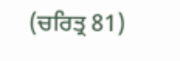(ਚਰਿਤ੍ਰ 81)